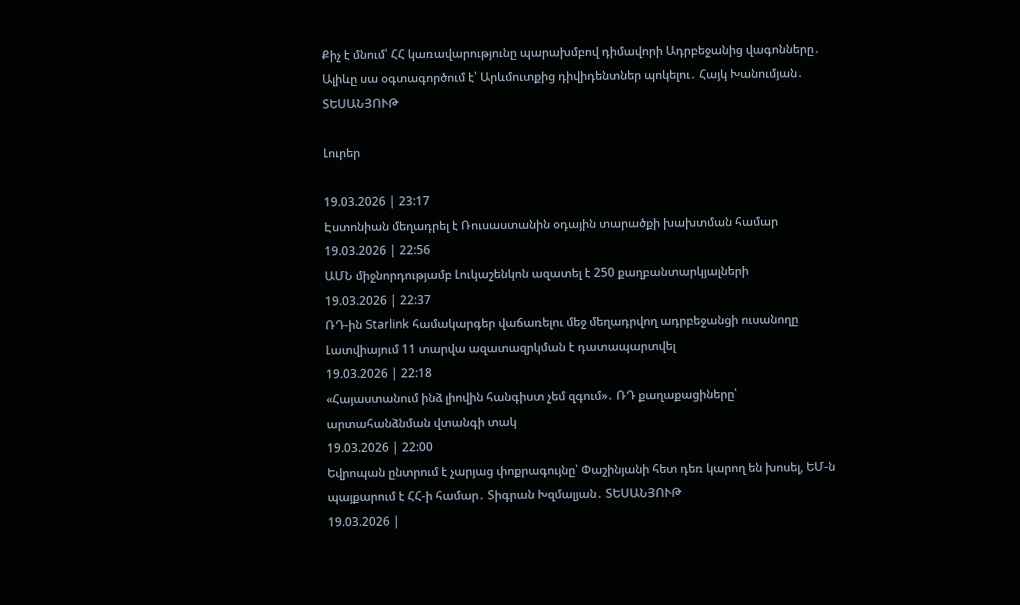Քիչ է մնում՝ ՀՀ կառավարությունը պարախմբով դիմավորի Ադրբեջանից վագոնները․ Ալիևը սա օգտագործում է՝ Արևմուտքից դիվիդենտներ պոկելու․ Հայկ Խանումյան․ ՏԵՍԱՆՅՈՒԹ

Լուրեր

19.03.2026 | 23:17
Էստոնիան մեղադրել է Ռուսաստանին օդային տարածքի խախտման համար
19.03.2026 | 22:56
ԱՄՆ միջնորդությամբ Լուկաշենկոն ազատել է 250 քաղբանտարկյալների
19.03.2026 | 22:37
ՌԴ-ին Starlink համակարգեր վաճառելու մեջ մեղադրվող ադրբեջանցի ուսանողը Լատվիայում 11 տարվա ազատազրկման է դատապարտվել
19.03.2026 | 22:18
«Հայաստանում ինձ լիովին հանգիստ չեմ զգում»․ ՌԴ քաղաքացիները՝ արտահանձնման վտանգի տակ
19.03.2026 | 22:00
Եվրոպան ընտրում է չարյաց փոքրագույնը՝ Փաշինյանի հետ դեռ կարող են խոսել, ԵՄ-ն պայքարում է ՀՀ-ի համար․ Տիգրան Խզմալյան․ ՏԵՍԱՆՅՈՒԹ
19.03.2026 |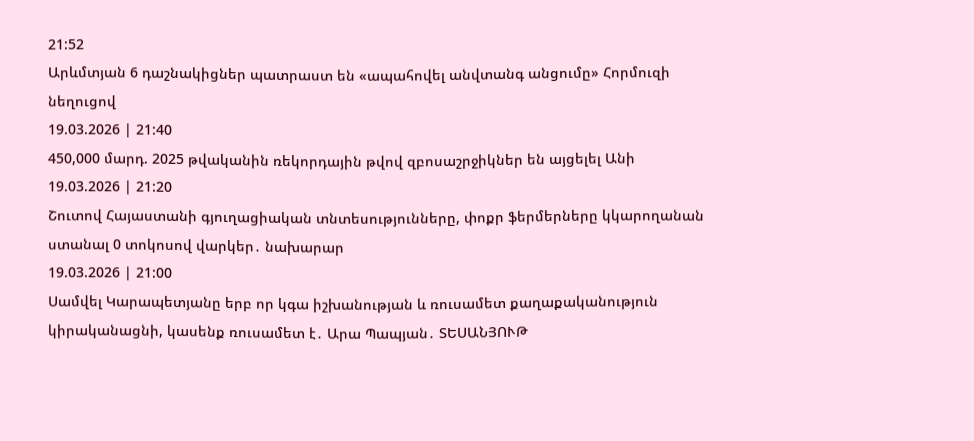21:52
Արևմտյան 6 դաշնակիցներ պատրաստ են «ապահովել անվտանգ անցումը» Հորմուզի նեղուցով
19.03.2026 | 21:40
450,000 մարդ. 2025 թվականին ռեկորդային թվով զբոսաշրջիկներ են այցելել Անի
19.03.2026 | 21:20
Շուտով Հայաստանի գյուղացիական տնտեսությունները, փոքր ֆերմերները կկարողանան ստանալ 0 տոկոսով վարկեր․ նախարար
19.03.2026 | 21:00
Սամվել Կարապետյանը երբ որ կգա իշխանության և ռուսամետ քաղաքականություն կիրականացնի, կասենք ռուսամետ է․ Արա Պապյան․ ՏԵՍԱՆՅՈՒԹ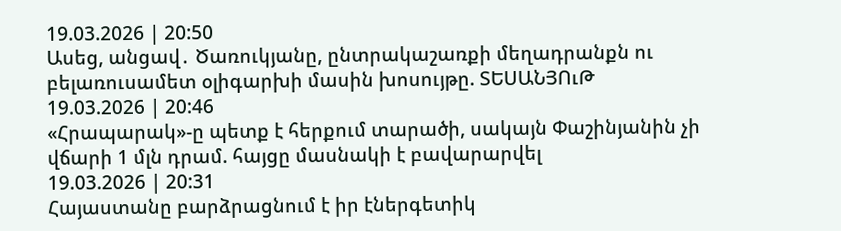19.03.2026 | 20:50
Ասեց, անցավ․ Ծառուկյանը, ընտրակաշառքի մեղադրանքն ու բելառուսամետ օլիգարխի մասին խոսույթը. ՏԵՍԱՆՅՈւԹ
19.03.2026 | 20:46
«Հրապարակ»-ը պետք է հերքում տարածի, սակայն Փաշինյանին չի վճարի 1 մլն դրամ. հայցը մասնակի է բավարարվել
19.03.2026 | 20:31
Հայաստանը բարձրացնում է իր էներգետիկ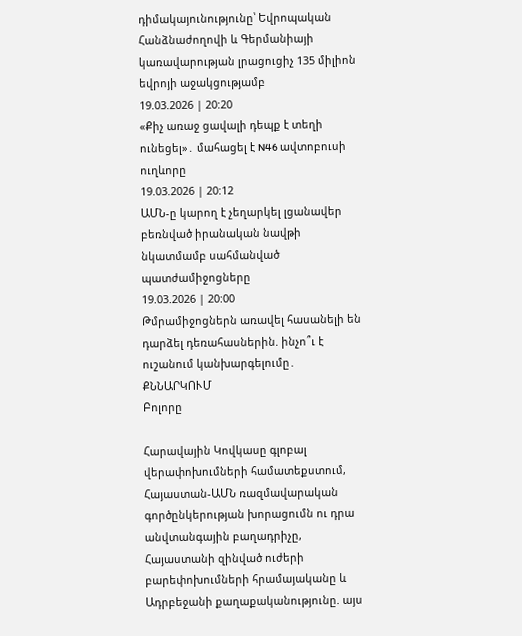դիմակայունությունը՝ Եվրոպական Հանձնաժողովի և Գերմանիայի կառավարության լրացուցիչ 135 միլիոն եվրոյի աջակցությամբ
19.03.2026 | 20:20
«Քիչ առաջ ցավալի դեպք է տեղի ունեցել»․ մահացել է N46 ավտոբուսի ուղևորը
19.03.2026 | 20:12
ԱՄՆ-ը կարող է չեղարկել լցանավեր բեռնված իրանական նավթի նկատմամբ սահմանված պատժամիջոցները
19.03.2026 | 20:00
Թմրամիջոցներն առավել հասանելի են դարձել դեռահասներին. ինչո՞ւ է ուշանում կանխարգելումը․ ՔՆՆԱՐԿՈՒՄ
Բոլորը

Հարավային Կովկասը գլոբալ վերափոխումների համատեքստում, Հայաստան-ԱՄՆ ռազմավարական գործընկերության խորացումն ու դրա անվտանգային բաղադրիչը, Հայաստանի զինված ուժերի բարեփոխումների հրամայականը և Ադրբեջանի քաղաքականությունը. այս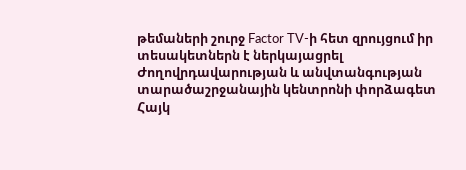թեմաների շուրջ Factor TV-ի հետ զրույցում իր տեսակետներն է ներկայացրել Ժողովրդավարության և անվտանգության տարածաշրջանային կենտրոնի փորձագետ Հայկ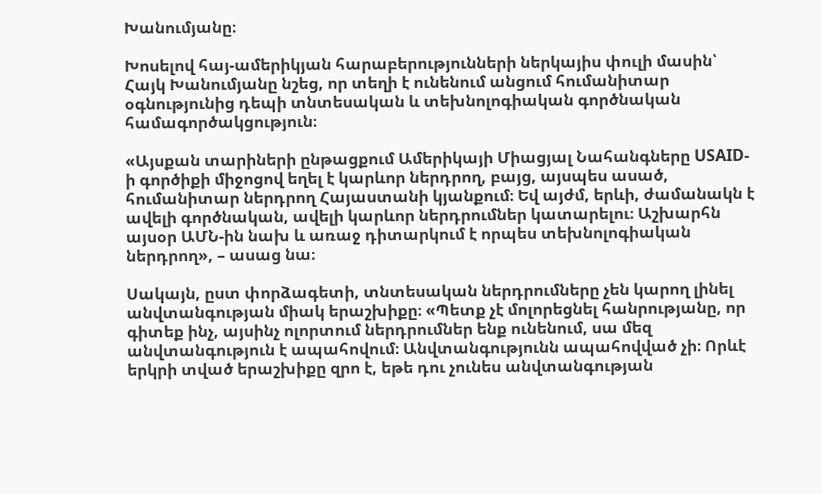Խանումյանը։

Խոսելով հայ-ամերիկյան հարաբերությունների ներկայիս փուլի մասին՝ Հայկ Խանումյանը նշեց, որ տեղի է ունենում անցում հումանիտար օգնությունից դեպի տնտեսական և տեխնոլոգիական գործնական համագործակցություն։

«Այսքան տարիների ընթացքում Ամերիկայի Միացյալ Նահանգները USAID-ի գործիքի միջոցով եղել է կարևոր ներդրող, բայց, այսպես ասած, հումանիտար ներդրող Հայաստանի կյանքում։ Եվ այժմ, երևի, ժամանակն է ավելի գործնական, ավելի կարևոր ներդրումներ կատարելու։ Աշխարհն այսօր ԱՄՆ-ին նախ և առաջ դիտարկում է որպես տեխնոլոգիական ներդրող», – ասաց նա։

Սակայն, ըստ փորձագետի, տնտեսական ներդրումները չեն կարող լինել անվտանգության միակ երաշխիքը։ «Պետք չէ մոլորեցնել հանրությանը, որ գիտեք ինչ, այսինչ ոլորտում ներդրումներ ենք ունենում, սա մեզ անվտանգություն է ապահովում։ Անվտանգությունն ապահովված չի։ Որևէ երկրի տված երաշխիքը զրո է, եթե դու չունես անվտանգության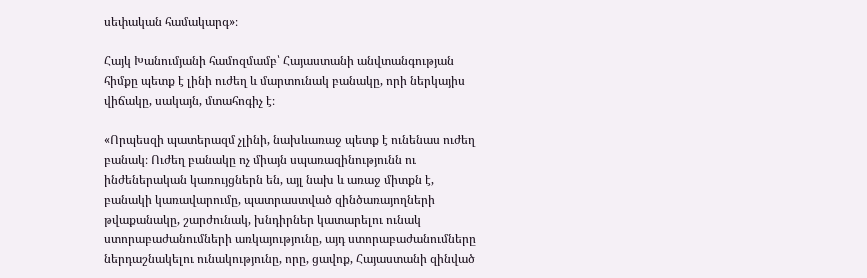սեփական համակարգ»։

Հայկ Խանումյանի համոզմամբ՝ Հայաստանի անվտանգության հիմքը պետք է լինի ուժեղ և մարտունակ բանակը, որի ներկայիս վիճակը, սակայն, մտահոգիչ է։

«Որպեսզի պատերազմ չլինի, նախևառաջ պետք է ունենաս ուժեղ բանակ։ Ուժեղ բանակը ոչ միայն սպառազինությունն ու ինժեներական կառույցներն են, այլ նախ և առաջ միտքն է, բանակի կառավարումը, պատրաստված զինծառայողների թվաքանակը, շարժունակ, խնդիրներ կատարելու ունակ ստորաբաժանումների առկայությունը, այդ ստորաբաժանումները ներդաշնակելու ունակությունը, որը, ցավոք, Հայաստանի զինված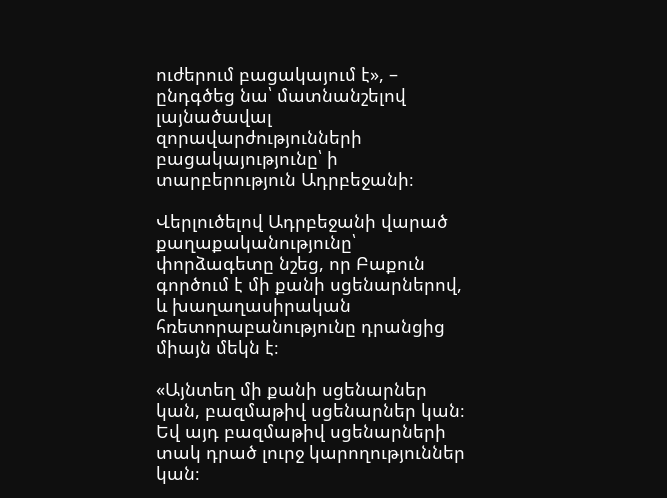ուժերում բացակայում է», – ընդգծեց նա՝ մատնանշելով լայնածավալ զորավարժությունների բացակայությունը՝ ի տարբերություն Ադրբեջանի։

Վերլուծելով Ադրբեջանի վարած քաղաքականությունը՝ փորձագետը նշեց, որ Բաքուն գործում է մի քանի սցենարներով, և խաղաղասիրական հռետորաբանությունը դրանցից միայն մեկն է։

«Այնտեղ մի քանի սցենարներ կան, բազմաթիվ սցենարներ կան։ Եվ այդ բազմաթիվ սցենարների տակ դրած լուրջ կարողություններ կան։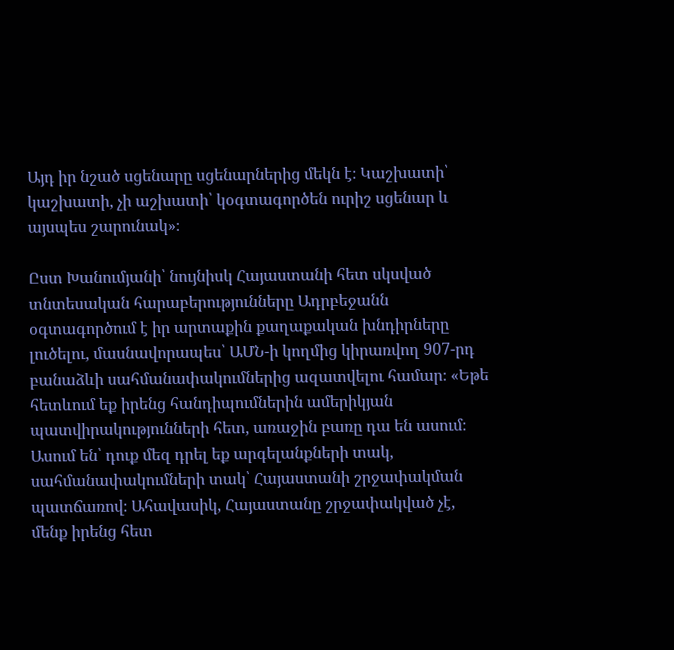Այդ իր նշած սցենարը սցենարներից մեկն է։ Կաշխատի՝ կաշխատի, չի աշխատի՝ կօգտագործեն ուրիշ սցենար և այսպես շարունակ»։

Ըստ Խանումյանի՝ նույնիսկ Հայաստանի հետ սկսված տնտեսական հարաբերությունները Ադրբեջանն օգտագործում է իր արտաքին քաղաքական խնդիրները լուծելու, մասնավորապես՝ ԱՄՆ-ի կողմից կիրառվող 907-րդ բանաձևի սահմանափակումներից ազատվելու համար։ «Եթե հետևում եք իրենց հանդիպումներին ամերիկյան պատվիրակությունների հետ, առաջին բառը դա են ասում։ Ասում են՝ դուք մեզ դրել եք արգելանքների տակ, սահմանափակումների տակ՝ Հայաստանի շրջափակման պատճառով։ Ահավասիկ, Հայաստանը շրջափակված չէ, մենք իրենց հետ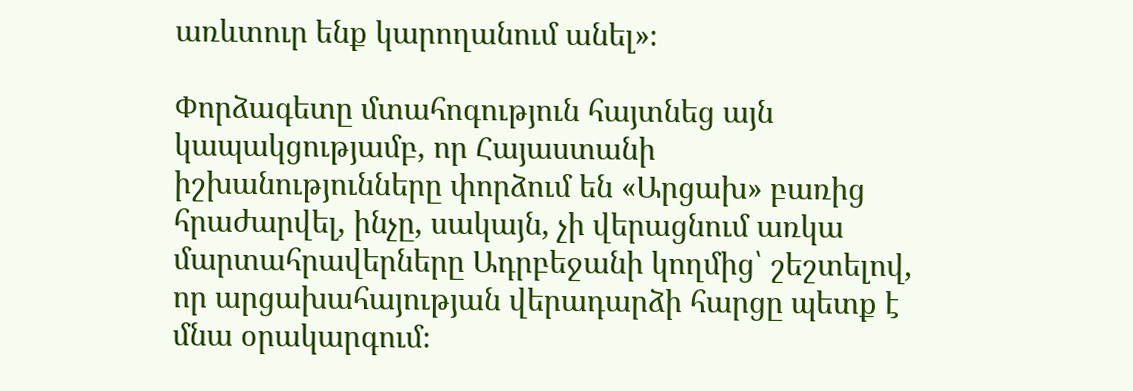առևտուր ենք կարողանում անել»։

Փորձագետը մտահոգություն հայտնեց այն կապակցությամբ, որ Հայաստանի իշխանությունները փորձում են «Արցախ» բառից հրաժարվել, ինչը, սակայն, չի վերացնում առկա մարտահրավերները Ադրբեջանի կողմից՝ շեշտելով, որ արցախահայության վերադարձի հարցը պետք է մնա օրակարգում։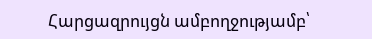Հարցազրույցն ամբողջությամբ՝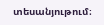տեսանյութում։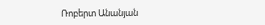Ռոբերտ Անանյան